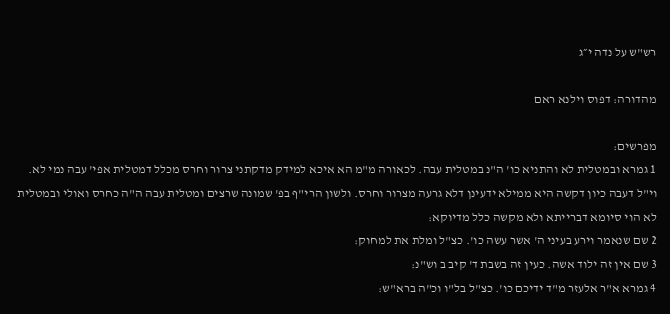רש"ש על נדה י״ג

מהדורה: דפוס וילנא ראם

מפרשים:
1 גמרא ובמטלית לא והתניא כו' ה"נ במטלית עבה. לכאורה מ"מ הא איכא למידק מדקתני צרור וחרס מכלל דמטלית אפי' עבה נמי לא. וי"ל דעבה כיון דקשה היא ממילא ידעינן דלא גרעה מצרור וחרס. ולשון הרי"ף בפ' שמונה שרצים ומטלית עבה ה"ה כחרס ואולי ובמטלית לא הוי סיומא דברייתא ולא מקשה כלל מדיוקא:
2 שם שנאמר וירע בעיני ה' אשר עשה כו'. כצ"ל ומלת את למחוק:
3 שם אין זה ילוד אשה. כעין זה בשבת ד' קיב ב וש"נ:
4 גמרא א"ר אלעזר מ"ד ידיכם כו'. כצ"ל בל"ו וכ"ה ברא"ש: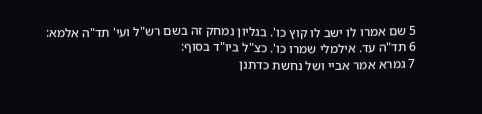5 שם אמרו לו ישב לו קוץ כו'. בגליון נמחק זה בשם רש"ל ועי' תד"ה אלמא:
6 תד"ה עד. אילמלי שמרו כו'. כצ"ל ביו"ד בסוף:
7 גמרא אמר אביי ושל נחשת כדתנן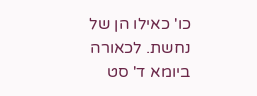כו' כאילו הן של נחשת. לכאורה ביומא ד' סט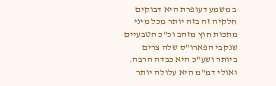ב משמע דעופרת היא דבוקים חלקיה זה בזה יותר מכל מיני מתכות חוץ מזהב וכ"כ הטבעיים שנקבי הפארו"ס שלה צרים ביותר ושע"כ היא כבדה הרבה. ואולי דמ"מ היא עלולה יותר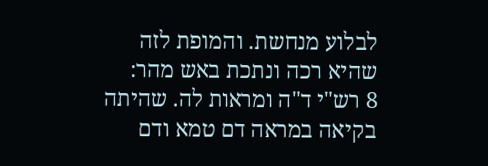לבלוע מנחשת. והמופת לזה שהיא רכה ונתכת באש מהר:
8 רש"י ד"ה ומראות לה. שהיתה בקיאה במראה דם טמא ודם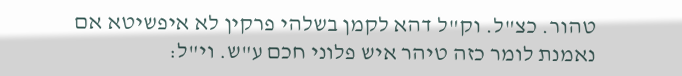טהור. כצ"ל. וק"ל דהא לקמן בשלהי פרקין לא איפשיטא אם נאמנת לומר כזה טיהר איש פלוני חכם ע"ש. וי"ל: